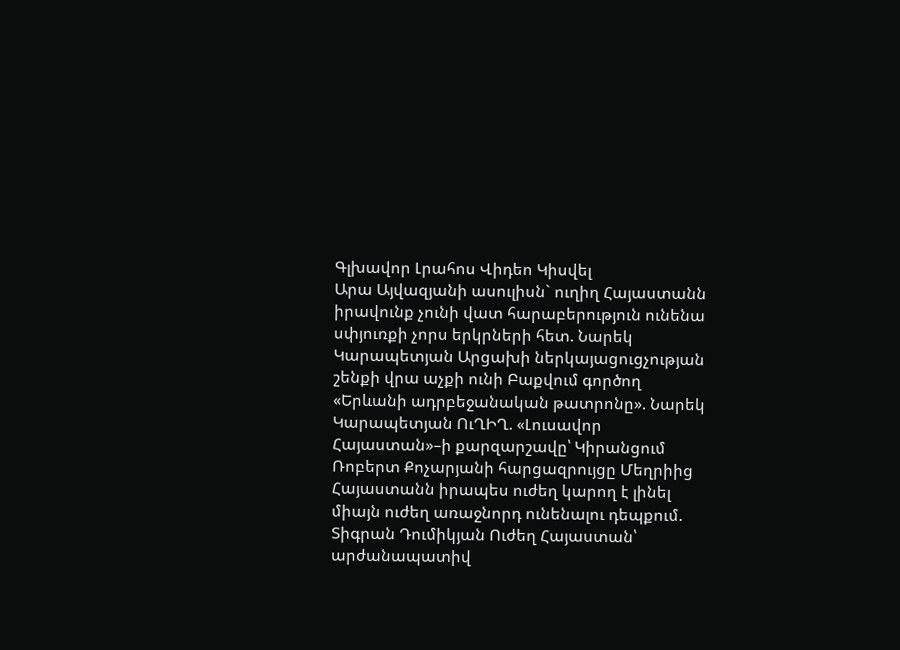Գլխավոր Լրահոս Վիդեո Կիսվել
Արա Այվազյանի ասուլիսն` ուղիղ Հայաստանն իրավունք չունի վատ հարաբերություն ունենա սփյուռքի չորս երկրների հետ. Նարեկ Կարապետյան Արցախի ներկայացուցչության շենքի վրա աչքի ունի Բաքվում գործող «Երևանի ադրբեջանական թատրոնը». Նարեկ Կարապետյան ՈւՂԻՂ. «Լուսավոր Հայաստան»–ի քարզարշավը՝ Կիրանցում Ռոբերտ Քոչարյանի հարցազրույցը Մեղրիից Հայաստանն իրապես ուժեղ կարող է լինել միայն ուժեղ առաջնորդ ունենալու դեպքում. Տիգրան Դումիկյան Ուժեղ Հայաստան՝ արժանապատիվ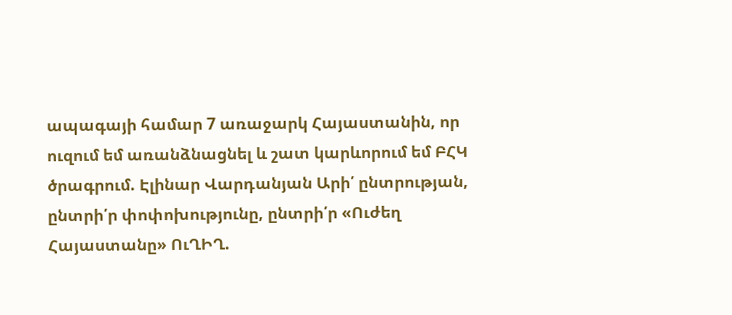ապագայի համար 7 առաջարկ Հայաստանին, որ ուզում եմ առանձնացնել և շատ կարևորում եմ ԲՀԿ ծրագրում. Էլինար Վարդանյան Արի՛ ընտրության, ընտրի՛ր փոփոխությունը, ընտրի՛ր «Ուժեղ Հայաստանը» ՈւՂԻՂ.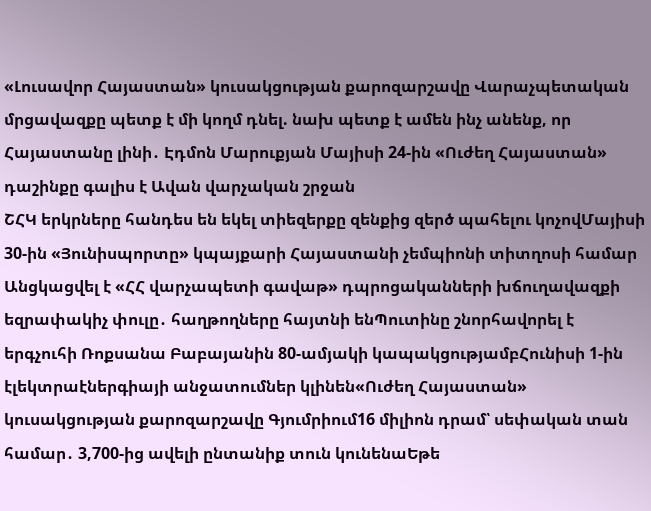«Լուսավոր Հայաստան» կուսակցության քարոզարշավը Վարաչպետական մրցավազքը պետք է մի կողմ դնել. նախ պետք է ամեն ինչ անենք, որ Հայաստանը լինի․ Էդմոն Մարուքյան Մայիսի 24-ին «Ուժեղ Հայաստան» դաշինքը գալիս է Ավան վարչական շրջան
ՇՀԿ երկրները հանդես են եկել տիեզերքը զենքից զերծ պահելու կոչովՄայիսի 30-ին «Յունիսպորտը» կպայքարի Հայաստանի չեմպիոնի տիտղոսի համար Անցկացվել է «ՀՀ վարչապետի գավաթ» դպրոցականների խճուղավազքի եզրափակիչ փուլը․ հաղթողները հայտնի ենՊուտինը շնորհավորել է երգչուհի Ռոքսանա Բաբայանին 80-ամյակի կապակցությամբՀունիսի 1-ին էլեկտրաէներգիայի անջատումներ կլինեն«Ուժեղ Հայաստան» կուսակցության քարոզարշավը Գյումրիում16 միլիոն դրամ՝ սեփական տան համար․ 3,700-ից ավելի ընտանիք տուն կունենաԵթե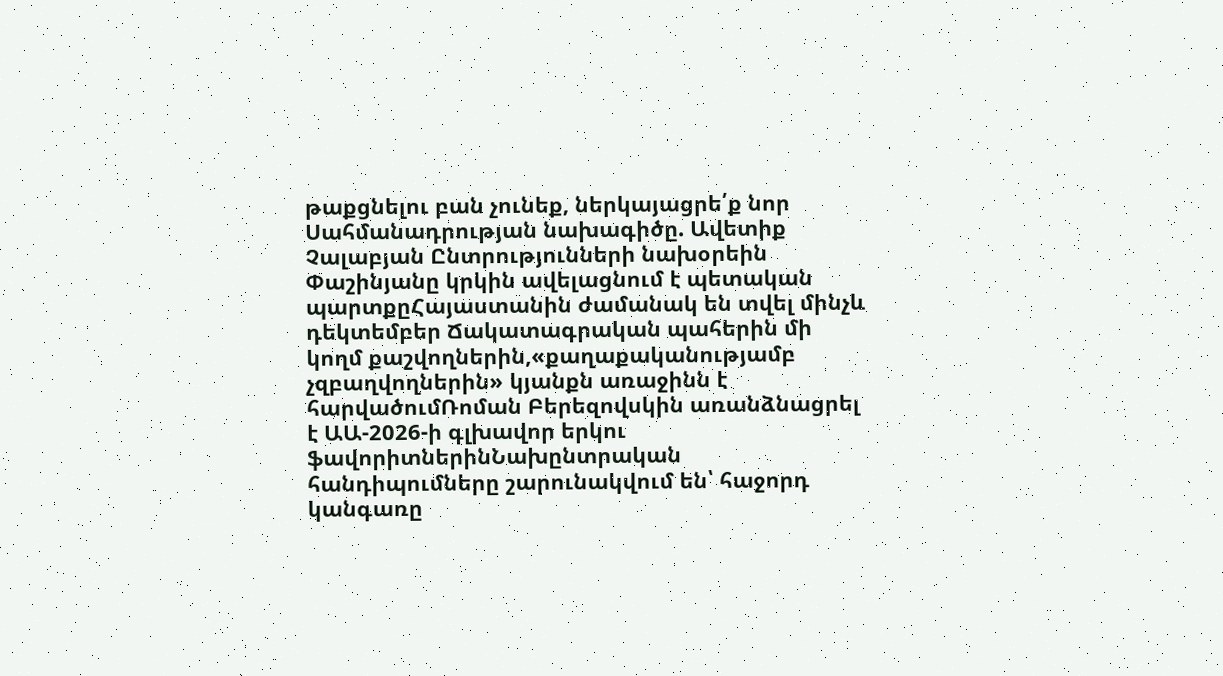թաքցնելու բան չունեք, ներկայացրե՛ք նոր Սահմանադրության նախագիծը. Ավետիք Չալաբյան Ընտրությունների նախօրեին Փաշինյանը կրկին ավելացնում է պետական պարտքըՀայաստանին ժամանակ են տվել մինչև դեկտեմբեր Ճակատագրական պահերին մի կողմ քաշվողներին,«քաղաքականությամբ չզբաղվողներին» կյանքն առաջինն է հարվածումՌոման Բերեզովսկին առանձնացրել է ԱԱ-2026-ի գլխավոր երկու ֆավորիտներինՆախընտրական հանդիպումները շարունակվում են՝ հաջորդ կանգառը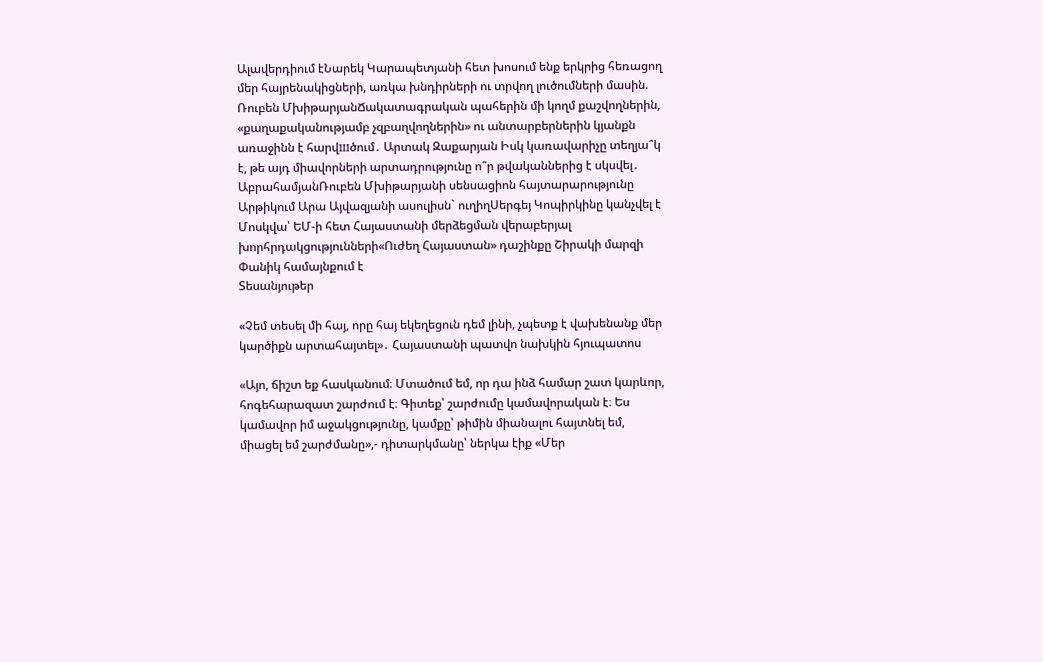Ալավերդիում էՆարեկ Կարապետյանի հետ խոսում ենք երկրից հեռացող մեր հայրենակիցների, առկա խնդիրների ու տրվող լուծումների մասին. Ռուբեն ՄխիթարյանՃակատագրական պահերին մի կողմ քաշվողներին, «քաղաքականությամբ չզբաղվողներին» ու անտարբերներին կյանքն առաջինն է հարվшծում․ Արտակ Զաքարյան Իսկ կառավարիչը տեղյա՞կ է, թե այդ միավորների արտադրությունը ո՞ր թվականներից է սկսվել․ ԱբրահամյանՌուբեն Մխիթարյանի սենսացիոն հայտարարությունը Արթիկում Արա Այվազյանի ասուլիսն` ուղիղՍերգեյ Կոպիրկինը կանչվել է Մոսկվա՝ ԵՄ-ի հետ Հայաստանի մերձեցման վերաբերյալ խորհրդակցությունների«Ուժեղ Հայաստան» դաշինքը Շիրակի մարզի Փանիկ համայնքում է
Տեսանյութեր

«Չեմ տեսել մի հայ, որը հայ եկեղեցուն դեմ լինի, չպետք է վախենանք մեր կարծիքն արտահայտել»․ Հայաստանի պատվո նախկին հյուպատոս

«Այո, ճիշտ եք հասկանում։ Մտածում եմ, որ դա ինձ համար շատ կարևոր, հոգեհարազատ շարժում է։ Գիտեք՝ շարժումը կամավորական է։ Ես կամավոր իմ աջակցությունը, կամքը՝ թիմին միանալու հայտնել եմ, միացել եմ շարժմանը»,- դիտարկմանը՝ ներկա էիք «Մեր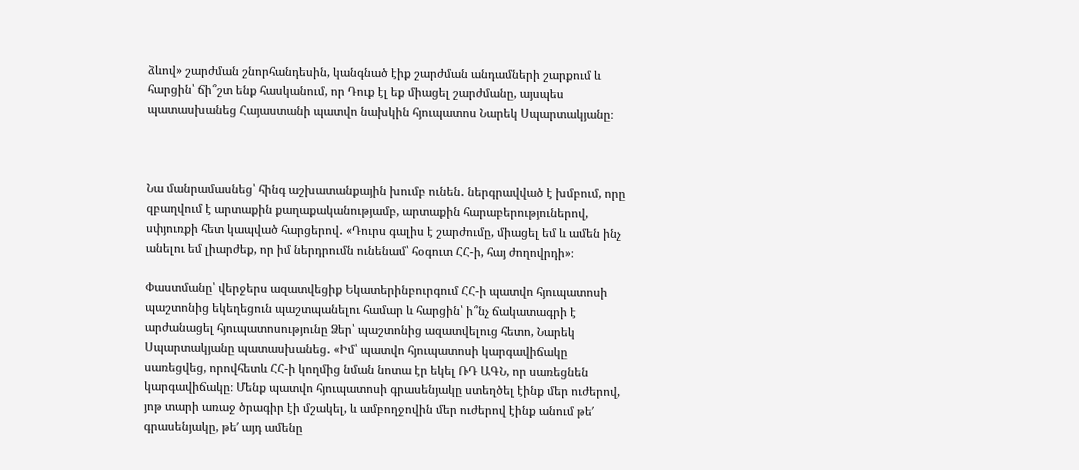ձևով» շարժման շնորհանդեսին, կանգնած էիք շարժման անդամների շարքում և հարցին՝ ճի՞շտ ենք հասկանում, որ Դուք էլ եք միացել շարժմանը, այսպես պատասխանեց Հայաստանի պատվո նախկին հյուպատոս Նարեկ Սպարտակյանը։



Նա մանրամասնեց՝ հինգ աշխատանքային խումբ ունեն․ ներգրավված է խմբում, որը զբաղվում է արտաքին քաղաքականությամբ, արտաքին հարաբերություներով, սփյուռքի հետ կապված հարցերով․ «Դուրս գալիս է շարժումը, միացել եմ և ամեն ինչ անելու եմ լիարժեք, որ իմ ներդրումն ունենամ՝ հօգուտ ՀՀ-ի, հայ ժողովրդի»։

Փաստմանը՝ վերջերս ազատվեցիք Եկատերինբուրգում ՀՀ-ի պատվո հյուպատոսի պաշտոնից եկեղեցուն պաշտպանելու համար և հարցին՝ ի՞նչ ճակատագրի է արժանացել հյուպատոսությունը Ձեր՝ պաշտոնից ազատվելուց հետո, Նարեկ Սպարտակյանը պատասխանեց․ «Իմ՝ պատվո հյուպատոսի կարգավիճակը սառեցվեց, որովհետև ՀՀ-ի կողմից նման նոտա էր եկել ՌԴ ԱԳՆ, որ սառեցնեն կարգավիճակը։ Մենք պատվո հյուպատոսի գրասենյակը ստեղծել էինք մեր ուժերով, յոթ տարի առաջ ծրագիր էի մշակել, և ամբողջովին մեր ուժերով էինք անում թե′ գրասենյակը, թե′ այդ ամենը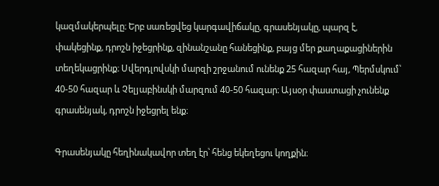կազմակերպելը։ Երբ սառեցվեց կարգավիճակը, գրասենյակը, պարզ է, փակեցինք, դրոշն իջեցրինք, զինանշանը հանեցինք, բայց մեր քաղաքացիներին տեղեկացրինք։ Սվերդլովսկի մարզի շրջանում ունենք 25 հազար հայ, Պերմսկում՝ 40-50 հազար և Չելյաբինսկի մարզում 40-50 հազար։ Այսօր փաստացի չունենք գրասենյակ, դրոշն իջեցրել ենք։

Գրասենյակը հեղինակավոր տեղ էր՝ հենց եկեղեցու կողքին։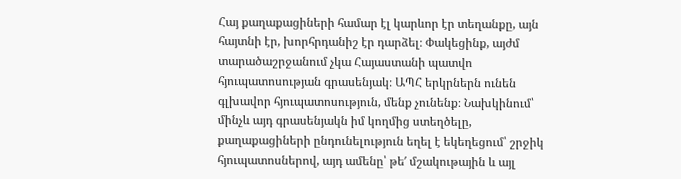Հայ քաղաքացիների համար էլ կարևոր էր տեղանքը, այն հայտնի էր, խորհրդանիշ էր դարձել։ Փակեցինք, այժմ տարածաշրջանում չկա Հայաստանի պատվո հյուպատոսության գրասենյակ։ ԱՊՀ երկրներն ունեն գլխավոր հյուպատոսություն, մենք չունենք։ Նախկինում՝ մինչև այդ գրասենյակն իմ կողմից ստեղծելը, քաղաքացիների ընդունելություն եղել է եկեղեցում՝ շրջիկ հյուպատոսներով, այդ ամենը՝ թե′ մշակութային և այլ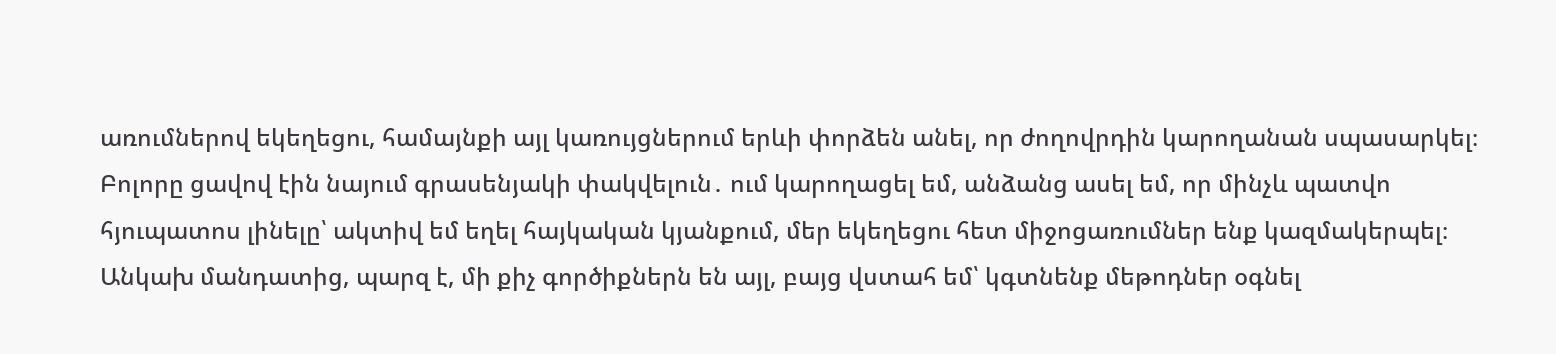առումներով եկեղեցու, համայնքի այլ կառույցներում երևի փորձեն անել, որ ժողովրդին կարողանան սպասարկել։ Բոլորը ցավով էին նայում գրասենյակի փակվելուն․ ում կարողացել եմ, անձանց ասել եմ, որ մինչև պատվո հյուպատոս լինելը՝ ակտիվ եմ եղել հայկական կյանքում, մեր եկեղեցու հետ միջոցառումներ ենք կազմակերպել։ Անկախ մանդատից, պարզ է, մի քիչ գործիքներն են այլ, բայց վստահ եմ՝ կգտնենք մեթոդներ օգնել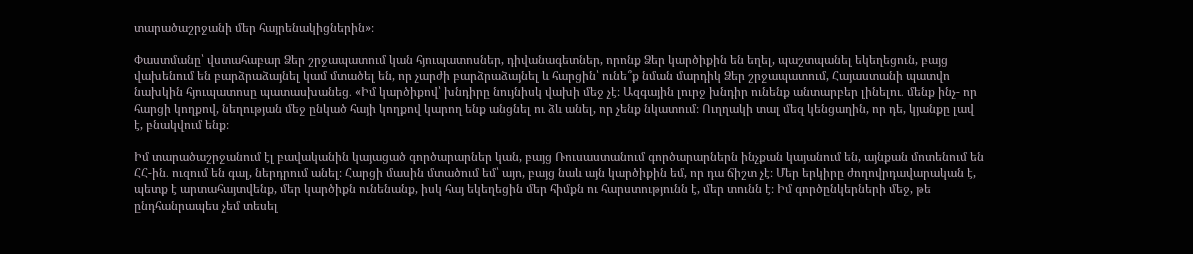տարածաշրջանի մեր հայրենակիցներին»։

Փաստմանը՝ վստահաբար Ձեր շրջապատում կան հյուպատոսներ, դիվանագետներ, որոնք Ձեր կարծիքին են եղել, պաշտպանել եկեղեցուն, բայց վախենում են բարձրաձայնել կամ մտածել են, որ չարժի բարձրաձայնել և հարցին՝ ունե՞ք նման մարդիկ Ձեր շրջապատում, Հայաստանի պատվո նախկին հյուպատոսը պատասխանեց․ «Իմ կարծիքով՝ խնդիրը նույնիսկ վախի մեջ չէ։ Ազգային լուրջ խնդիր ունենք անտարբեր լինելու․ մենք ինչ- որ հարցի կողքով, նեղության մեջ ընկած հայի կողքով կարող ենք անցնել ու ձև անել, որ չենք նկատում։ Ուղղակի տալ մեզ կենցաղին, որ դե, կյանքը լավ է, բնակվում ենք։

Իմ տարածաշրջանում էլ բավականին կայացած գործարարներ կան, բայց Ռուսաստանում գործարարներն ինչքան կայանում են, այնքան մոտենում են ՀՀ-ին․ ուզում են գալ, ներդրում անել։ Հարցի մասին մտածում եմ՝ այո, բայց նաև այն կարծիքին եմ, որ դա ճիշտ չէ։ Մեր երկիրը ժողովրդավարական է, պետք է արտահայտվենք, մեր կարծիքն ունենանք, իսկ հայ եկեղեցին մեր հիմքն ու հարստությունն է, մեր տունն է։ Իմ գործընկերների մեջ, թե ընդհանրապես չեմ տեսել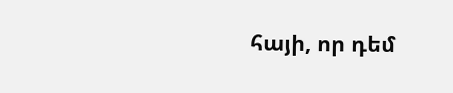հայի, որ դեմ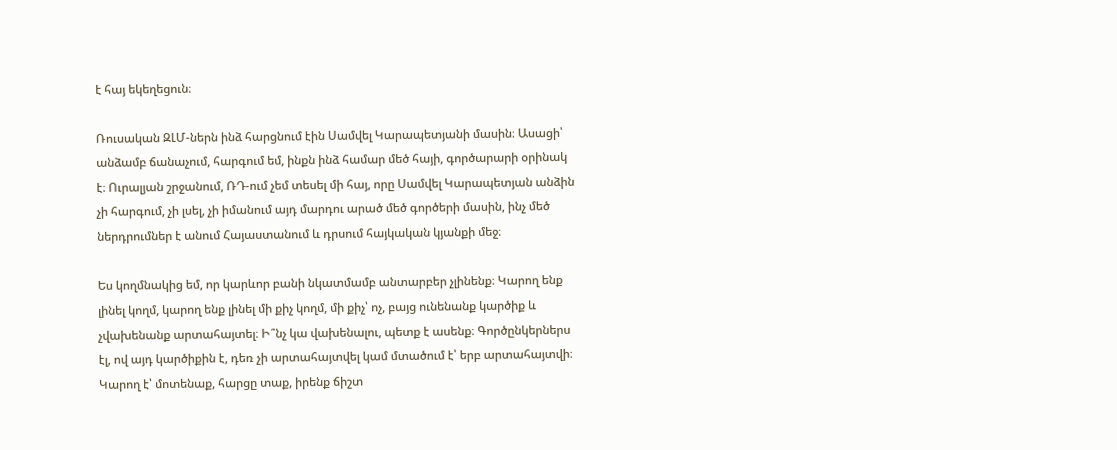է հայ եկեղեցուն։

Ռուսական ԶԼՄ-ներն ինձ հարցնում էին Սամվել Կարապետյանի մասին։ Ասացի՝ անձամբ ճանաչում, հարգում եմ, ինքն ինձ համար մեծ հայի, գործարարի օրինակ է։ Ուրալյան շրջանում, ՌԴ-ում չեմ տեսել մի հայ, որը Սամվել Կարապետյան անձին չի հարգում, չի լսել, չի իմանում այդ մարդու արած մեծ գործերի մասին, ինչ մեծ ներդրումներ է անում Հայաստանում և դրսում հայկական կյանքի մեջ։

Ես կողմնակից եմ, որ կարևոր բանի նկատմամբ անտարբեր չլինենք։ Կարող ենք լինել կողմ, կարող ենք լինել մի քիչ կողմ, մի քիչ՝ ոչ, բայց ունենանք կարծիք և չվախենանք արտահայտել։ Ի՞նչ կա վախենալու, պետք է ասենք։ Գործընկերներս էլ, ով այդ կարծիքին է, դեռ չի արտահայտվել կամ մտածում է՝ երբ արտահայտվի։ Կարող է՝ մոտենաք, հարցը տաք, իրենք ճիշտ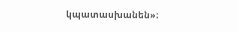կպատասխանեն»։